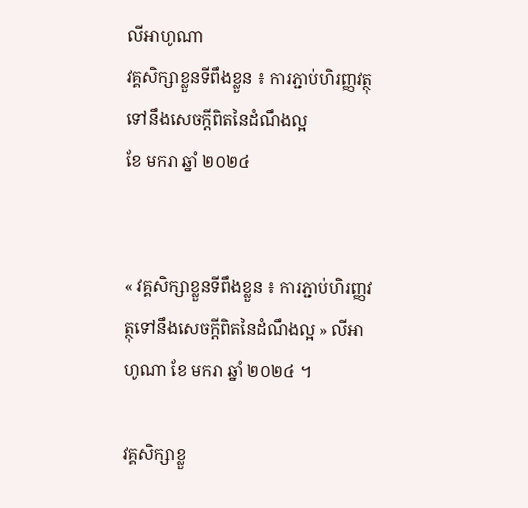លីអាហូណា
វគ្គសិក្សាខ្លួនទីពឹងខ្លួន ៖ ការភ្ជាប់ហិរញ្ញវត្ថុទៅនឹងសេចក្ដីពិតនៃដំណឹងល្អ
ខែ មករា ឆ្នាំ ២០២៤


« វគ្គសិក្សាខ្លួនទីពឹងខ្លួន ៖ ការភ្ជាប់ហិរញ្ញវត្ថុទៅនឹងសេចក្ដីពិតនៃដំណឹងល្អ » លីអាហូណា ខែ មករា ឆ្នាំ ២០២៤ ។

វគ្គសិក្សាខ្លួ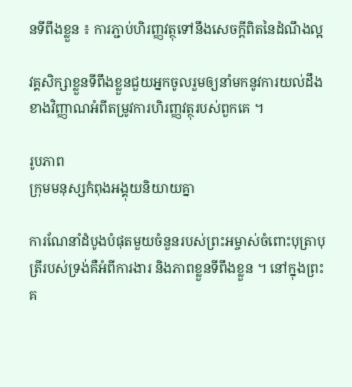នទីពឹងខ្លួន ៖ ការភ្ជាប់ហិរញ្ញវត្ថុទៅនឹងសេចក្ដីពិតនៃដំណឹងល្អ

វគ្គសិក្សាខ្លួនទីពឹងខ្លួនជួយអ្នកចូលរួមឲ្យនាំមកនូវការយល់ដឹងខាងវិញ្ញាណអំពីតម្រូវការហិរញ្ញវត្ថុរបស់ពួកគេ ។

រូបភាព
ក្រុមមនុស្សកំពុងអង្គុយនិយាយគ្នា

ការណែនាំដំបូងបំផុតមួយចំនួនរបស់ព្រះអម្ចាស់ចំពោះបុត្រាបុត្រីរបស់ទ្រង់គឺអំពីការងារ និងភាពខ្លួនទីពឹងខ្លួន ។ នៅក្នុងព្រះគ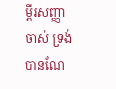ម្ពីរសញ្ញាចាស់ ទ្រង់បានណែ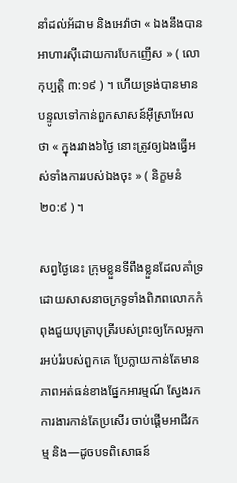នាំដល់អ័ដាម និងអេវ៉ាថា « ឯងនឹងបានអាហារស៊ីដោយការបែកញើស » ( លោកុប្បត្តិ ៣:១៩ ) ។ ហើយទ្រង់បានមានបន្ទូលទៅកាន់ពួកសាសន៍អ៊ីស្រាអែលថា « ក្នុងរវាង៦ថ្ងៃ នោះត្រូវឲ្យឯងធ្វើអស់ទាំងការរបស់ឯងចុះ » ( និក្ខមនំ ២០:៩ ) ។

សព្វថ្ងៃនេះ ក្រុមខ្លួនទីពឹងខ្លួនដែលគាំទ្រដោយសាសនាចក្រទូទាំងពិភពលោកកំពុងជួយបុត្រាបុត្រីរបស់ព្រះឲ្យកែលម្អការអប់រំរបស់ពួកគេ ប្រែក្លាយកាន់តែមានភាពអត់ធន់ខាងផ្នែកអារម្មណ៍ ស្វែងរកការងារកាន់តែប្រសើរ ចាប់ផ្តើមអាជីវកម្ម និង—ដូចបទពិសោធន៍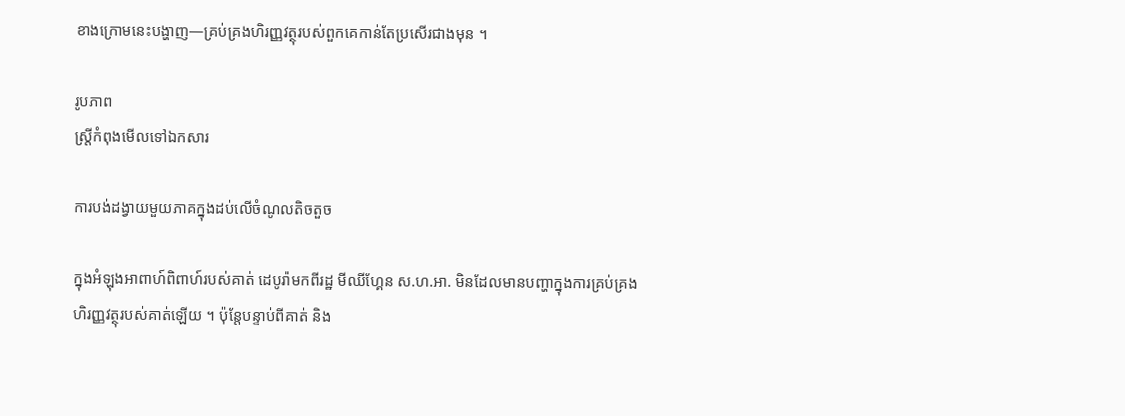ខាងក្រោមនេះបង្ហាញ—គ្រប់គ្រងហិរញ្ញវត្ថុរបស់ពួកគេកាន់តែប្រសើរជាងមុន ។

រូបភាព
ស្ត្រីកំពុងមើលទៅឯកសារ

ការបង់ដង្វាយមួយភាគក្នុងដប់លើចំណូលតិចតួច

ក្នុងអំឡុងអាពាហ៍ពិពាហ៍របស់គាត់ ដេបូរ៉ាមកពីរដ្ឋ មីឈីហ្គែន ស.ហ.អា. មិនដែលមានបញ្ហាក្នុងការគ្រប់គ្រងហិរញ្ញវត្ថុរបស់គាត់ឡើយ ។ ប៉ុន្ដែបន្ទាប់ពីគាត់ និង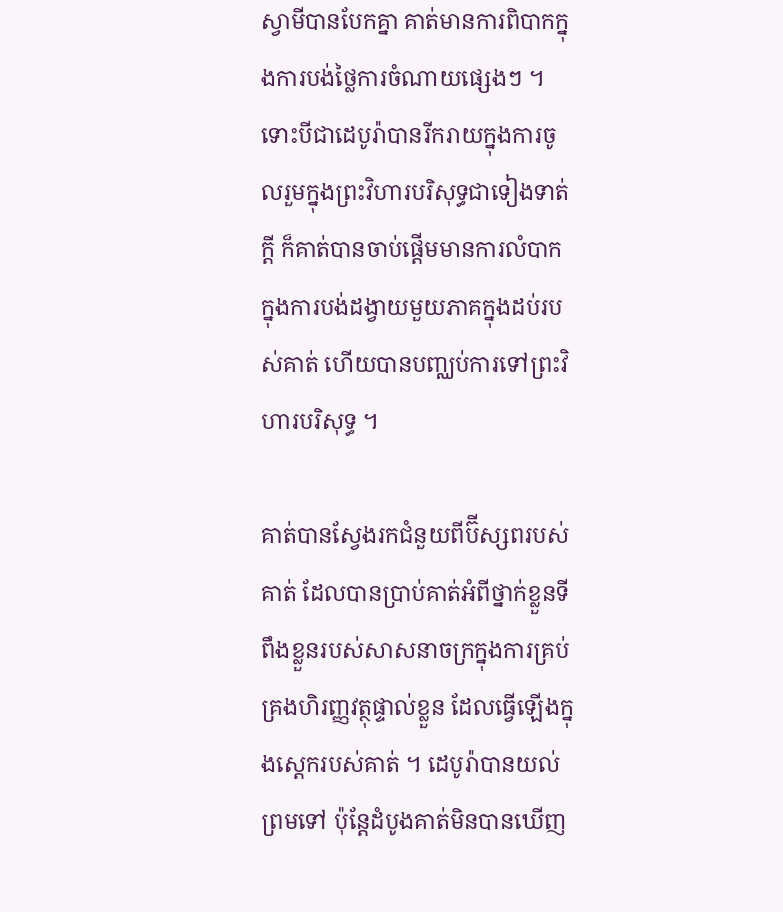ស្វាមីបានបែកគ្នា គាត់មានការពិបាកក្នុងការបង់ថ្លៃការចំណាយផ្សេងៗ ។ ទោះបីជាដេបូរ៉ាបានរីករាយក្នុងការចូលរួមក្នុងព្រះវិហារបរិសុទ្ធជាទៀងទាត់ក្ដី ក៏គាត់បានចាប់ផ្តើមមានការលំបាកក្នុងការបង់ដង្វាយមួយភាគក្នុងដប់របស់គាត់ ហើយបានបញ្ឈប់ការទៅព្រះវិហារបរិសុទ្ធ ។

គាត់បានស្វែងរកជំនួយពីប៊ីស្សពរបស់គាត់ ដែលបានប្រាប់គាត់អំពីថ្នាក់ខ្លួនទីពឹងខ្លួនរបស់សាសនាចក្រក្នុងការគ្រប់គ្រងហិរញ្ញវត្ថុផ្ទាល់ខ្លួន ដែលធ្វើឡើងក្នុងស្តេករបស់គាត់ ។ ដេបូរ៉ាបានយល់ព្រមទៅ ប៉ុន្តែដំបូងគាត់មិនបានឃើញ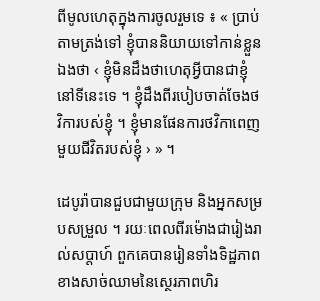ពីមូលហេតុក្នុងការចូលរួមទេ ៖ « ប្រាប់តាមត្រង់ទៅ ខ្ញុំបាននិយាយទៅកាន់ខ្លួនឯងថា ‹ ខ្ញុំមិនដឹងថាហេតុអ្វីបានជាខ្ញុំនៅទីនេះទេ ។ ខ្ញុំដឹងពីរបៀបចាត់ចែងថវិការបស់ខ្ញុំ ។ ខ្ញុំមានផែនការថវិកាពេញមួយជីវិតរបស់ខ្ញុំ › » ។

ដេបូរ៉ាបានជួបជាមួយក្រុម និងអ្នកសម្របសម្រួល ។ រយៈពេលពីរម៉ោងជារៀងរាល់សប្តាហ៍ ពួកគេបានរៀនទាំងទិដ្ឋភាពខាងសាច់ឈាមនៃស្ថេរភាពហិរ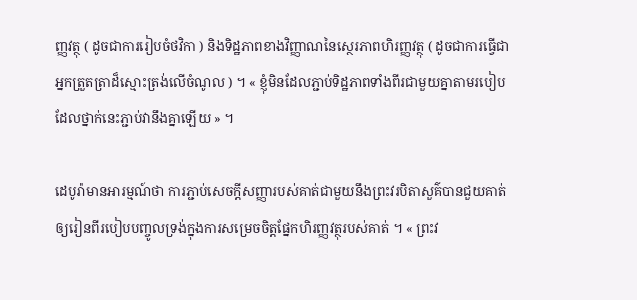ញ្ញវត្ថុ ( ដូចជាការរៀបចំថវិកា ) និងទិដ្ឋភាពខាងវិញ្ញាណនៃស្ថេរភាពហិរញ្ញវត្ថុ ( ដូចជាការធ្វើជាអ្នកត្រួតត្រាដ៏ស្មោះត្រង់លើចំណូល ) ។ « ខ្ញុំមិនដែលភ្ជាប់ទិដ្ឋភាពទាំងពីរជាមួយគ្នាតាមរបៀបដែលថ្នាក់នេះភ្ជាប់វានឹងគ្នាឡើយ » ។

ដេបូរ៉ាមានអារម្មណ៍ថា ការភ្ជាប់សេចក្តីសញ្ញារបស់គាត់ជាមួយនឹងព្រះវរបិតាសួគ៌បានជួយគាត់ឲ្យរៀនពីរបៀបបញ្ចូលទ្រង់ក្នុងការសម្រេចចិត្តផ្នែកហិរញ្ញវត្ថុរបស់គាត់ ។ « ព្រះវ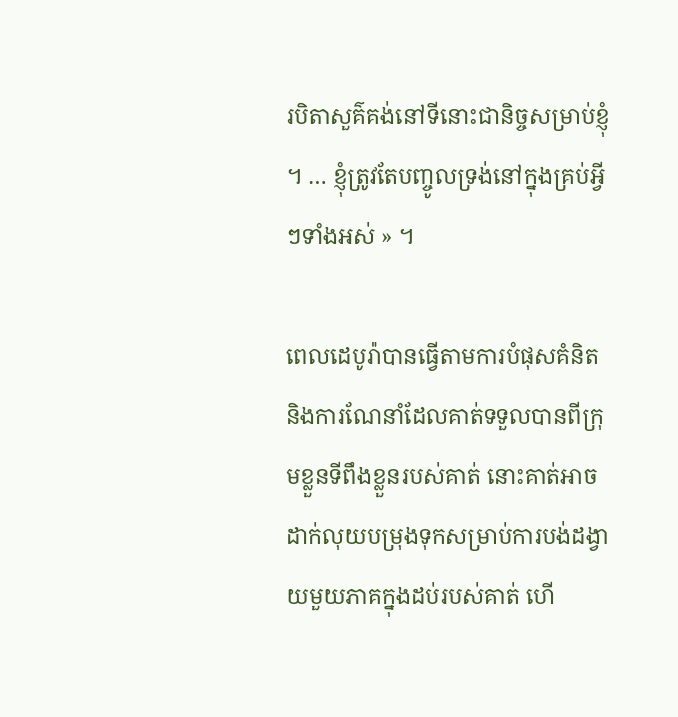របិតាសួគ៌គង់នៅទីនោះជានិច្ចសម្រាប់ខ្ញុំ ។ … ខ្ញុំត្រូវតែបញ្ចូលទ្រង់នៅក្នុងគ្រប់អ្វីៗទាំងអស់ » ។

ពេលដេបូរ៉ាបានធ្វើតាមការបំផុសគំនិត និងការណែនាំដែលគាត់ទទួលបានពីក្រុមខ្លួនទីពឹងខ្លួនរបស់គាត់ នោះគាត់អាចដាក់លុយបម្រុងទុកសម្រាប់ការបង់ដង្វាយមួយភាគក្នុងដប់របស់គាត់ ហើ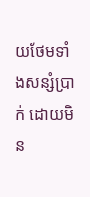យថែមទាំងសន្សំប្រាក់ ដោយមិន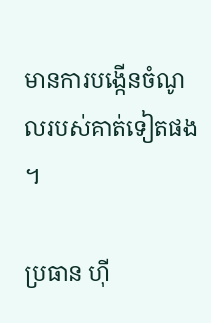មានការបង្កើនចំណូលរបស់គាត់ទៀតផង ។

ប្រធាន ហ៊ី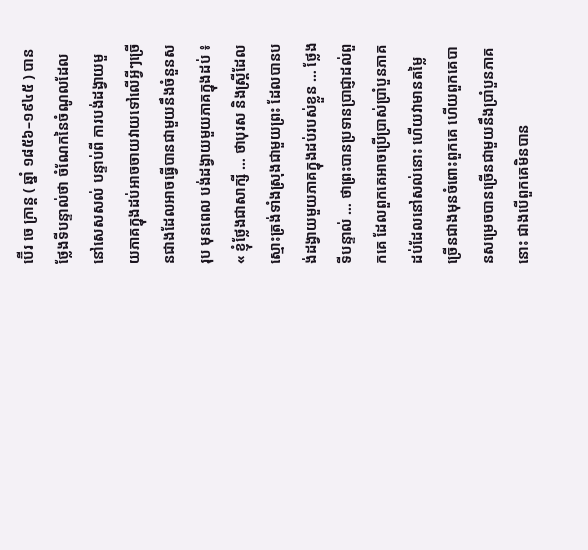ប៊ើរ ចេ ក្រាន្ត ( ឆ្នាំ ១៨៥៦–១៩៤៥ ) បានថ្លែងទីបន្ទាល់ថា ចំណែកនៃចំណូលដែលនៅសេសសល់ បន្ទាប់ពី ការបង់ដង្វាយមួយភាគក្នុងដប់អាចចាយវាយទៅលើអ្វីៗច្រើនជាងដែលអាចធ្វើបានជាមួយនឹងចំនួនសរុប មុនពេល បង់ដង្វាយមួយភាគក្នុងដប់ ៖ « ខ្ញុំថ្លែងជាសាក្សី … ថាបុរស និងស្ត្រីដែលស្មោះត្រង់ទាំងស្រុងជាមួយព្រះ ដែលបានបង់ដង្វាយមួយភាគក្នុងដប់របស់ខ្លួន … ថ្លែងទីបន្ទាល់ … ថាព្រះបានប្រទានប្រាជ្ញាដល់ពួកគេ ដែលពួកគេអាចប្រើប្រាស់ប្រាំបួនភាគដប់ដែលនៅសល់នោះ ហើយវាមានតម្លៃច្រើនជាងមុនចំពោះពួកគេ ហើយពួកគេបានសម្រេចបានច្រើនជាមួយនឹងប្រាំបួនភាគនោះ ជាងបើពួកគេមិនបាន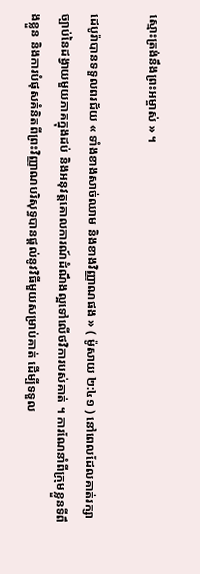ស្មោះត្រង់នឹងព្រះអម្ចាស់ » ។

ដេបូរ៉ាបានទទួលពរជ័យ « ទាំងខាងសាច់ឈាម និងខាងវិញ្ញាណផង » ( ម៉ូសាយ ២:៤១ ) នៅពេលដែលគាត់រក្សាច្បាប់នៃដង្វាយមួយភាគក្នុងដប់ និងអនុវត្តគោលការណ៍ដំណឹងល្អទៅលើថវិការបស់គាត់ ។ ការណែនាំពីក្រុមខ្លួនទីពឹងខ្លួន និងការបំផុសគំនិតពីព្រះវិញ្ញាណបរិសុទ្ធបានផ្តល់នូវវិធីមួយសម្រាប់គាត់ ដើម្បីទទួល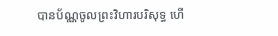បានប័ណ្ណចូលព្រះវិហារបរិសុទ្ធ ហើ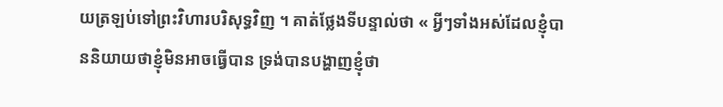យត្រឡប់ទៅព្រះវិហារបរិសុទ្ធវិញ ។ គាត់ថ្លែងទីបន្ទាល់ថា « អ្វីៗទាំងអស់ដែលខ្ញុំបាននិយាយថាខ្ញុំមិនអាចធ្វើបាន ទ្រង់បានបង្ហាញខ្ញុំថា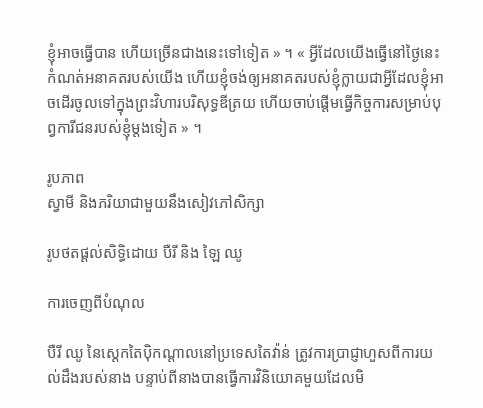ខ្ញុំអាចធ្វើបាន ហើយច្រើនជាងនេះទៅទៀត » ។ « អ្វីដែលយើងធ្វើនៅថ្ងៃនេះកំណត់អនាគតរបស់យើង ហើយខ្ញុំចង់ឲ្យអនាគតរបស់ខ្ញុំក្លាយជាអ្វីដែលខ្ញុំអាចដើរចូលទៅក្នុងព្រះវិហារបរិសុទ្ធឌីត្រយ ហើយចាប់ផ្ដើមធ្វើកិច្ចការសម្រាប់បុព្វការីជនរបស់ខ្ញុំម្ដងទៀត » ។

រូបភាព
ស្វាមី និងភរិយាជាមួយនឹងសៀវភៅសិក្សា

រូបថតផ្ដល់សិទ្ធិដោយ បឺរី និង ឡៃ ឈូ

ការចេញពីបំណុល

បឺរី ឈូ នៃស្តេកតៃប៉ិកណ្តាលនៅប្រទេសតៃវ៉ាន់ ត្រូវការប្រាជ្ញាហួសពីការយល់ដឹងរបស់នាង បន្ទាប់ពីនាងបានធ្វើការវិនិយោគមួយដែលមិ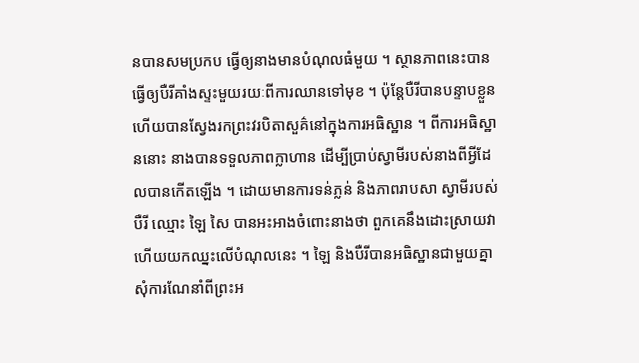នបានសមប្រកប ធ្វើឲ្យនាងមានបំណុលធំមួយ ។ ស្ថានភាពនេះបានធ្វើឲ្យបឺរីគាំងស្ទះមួយរយៈពីការឈានទៅមុខ ។ ប៉ុន្តែបឺរីបានបន្ទាបខ្លួន ហើយបានស្វែងរកព្រះវរបិតាសួគ៌នៅក្នុងការអធិស្ឋាន ។ ពីការអធិស្ឋាននោះ នាងបានទទួលភាពក្លាហាន ដើម្បីប្រាប់ស្វាមីរបស់នាងពីអ្វីដែលបានកើតឡើង ។ ដោយមានការទន់ភ្លន់ និងភាពរាបសា ស្វាមីរបស់បឺរី ឈ្មោះ ឡៃ សៃ បានអះអាងចំពោះនាងថា ពួកគេនឹងដោះស្រាយវា ហើយយកឈ្នះលើបំណុលនេះ ។ ឡៃ និងបឺរីបានអធិស្ឋានជាមួយគ្នាសុំការណែនាំពីព្រះអ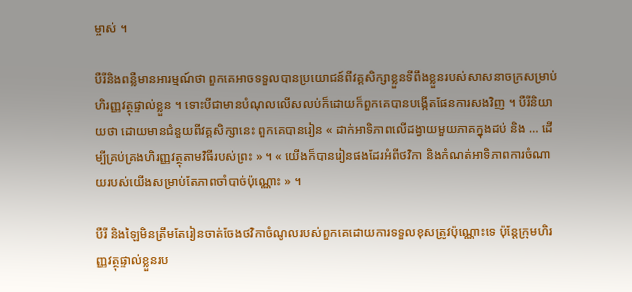ម្ចាស់ ។

បឺរីនិងពន្លឺមានអារម្មណ៍ថា ពួកគេអាចទទួលបានប្រយោជន៍ពីវគ្គសិក្សាខ្លួនទីពឹងខ្លួនរបស់សាសនាចក្រសម្រាប់ហិរញ្ញវត្ថុផ្ទាល់ខ្លួន ។ ទោះបីជាមានបំណុលលើសលប់ក៏ដោយក៏ពួកគេបានបង្កើតផែនការសងវិញ ។ បឺរីនិយាយថា ដោយមានជំនួយពីវគ្គសិក្សានេះ ពួកគេបានរៀន « ដាក់អាទិភាពលើដង្វាយមួយភាគក្នុងដប់ និង … ដើម្បីគ្រប់គ្រងហិរញ្ញវត្ថុតាមវិធីរបស់ព្រះ » ។ « យើងក៏បានរៀនផងដែរអំពីថវិកា និងកំណត់អាទិភាពការចំណាយរបស់យើងសម្រាប់តែភាពចាំបាច់ប៉ុណ្ណោះ » ។

បឺរី និងឡៃមិនត្រឹមតែរៀនចាត់ចែងថវិកាចំណូលរបស់ពួកគេដោយការទទួលខុសត្រូវប៉ុណ្ណោះទេ ប៉ុន្តែក្រុមហិរញ្ញវត្ថុផ្ទាល់ខ្លួនរប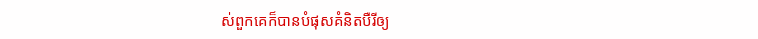ស់ពួកគេក៏បានបំផុសគំនិតបឺរីឲ្យ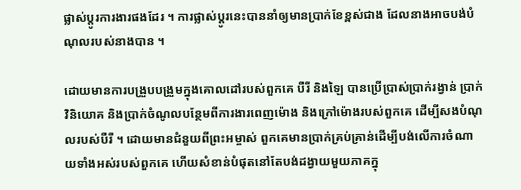ផ្លាស់ប្តូរការងារផងដែរ ។ ការផ្លាស់ប្តូរនេះបាននាំឲ្យមានប្រាក់ខែខ្ពស់ជាង ដែលនាងអាចបង់បំណុលរបស់នាងបាន ។

ដោយមានការបង្រួបបង្រួមក្នុងគោលដៅរបស់ពួកគេ បឺរី និងឡៃ បានប្រើប្រាស់ប្រាក់រង្វាន់ ប្រាក់វិនិយោគ និងប្រាក់ចំណូលបន្ថែមពីការងារពេញម៉ោង និងក្រៅម៉ោងរបស់ពួកគេ ដើម្បីសងបំណុលរបស់បឺរី ។ ដោយមានជំនួយពីព្រះអម្ចាស់ ពួកគេមានប្រាក់គ្រប់គ្រាន់ដើម្បីបង់លើការចំណាយទាំងអស់របស់ពួកគេ ហើយសំខាន់បំផុតនៅតែបង់ដង្វាយមួយភាគក្នុ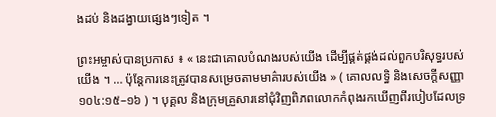ងដប់ និងដង្វាយផ្សេងៗទៀត ។

ព្រះអម្ចាស់បានប្រកាស ៖ « នេះជាគោលបំណងរបស់យើង ដើម្បីផ្គត់ផ្គង់ដល់ពួកបរិសុទ្ធរបស់យើង ។ … ប៉ុន្តែការនេះត្រូវបានសម្រេចតាមមាគ៌ារបស់យើង » ( គោលលទ្ធិ និងសេចក្តីសញ្ញា ១០៤:១៥–១៦ ) ។ បុគ្គល និងក្រុមគ្រួសារនៅជុំវិញពិភពលោកកំពុងរកឃើញពីរបៀបដែលទ្រ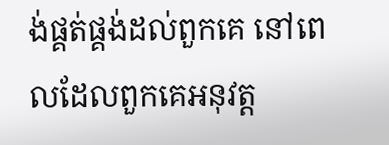ង់ផ្គត់ផ្គង់ដល់ពួកគេ នៅពេលដែលពួកគេអនុវត្ត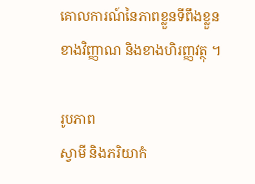គោលការណ៍នៃភាពខ្លួនទីពឹងខ្លួនខាងវិញ្ញាណ និងខាងហិរញ្ញវត្ថុ ។

រូបភាព
ស្វាមី និងភរិយាកំ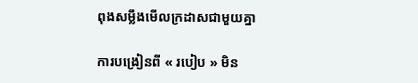ពុងសម្លឹងមើលក្រដាសជាមួយគ្នា

ការបង្រៀនពី « របៀប » មិន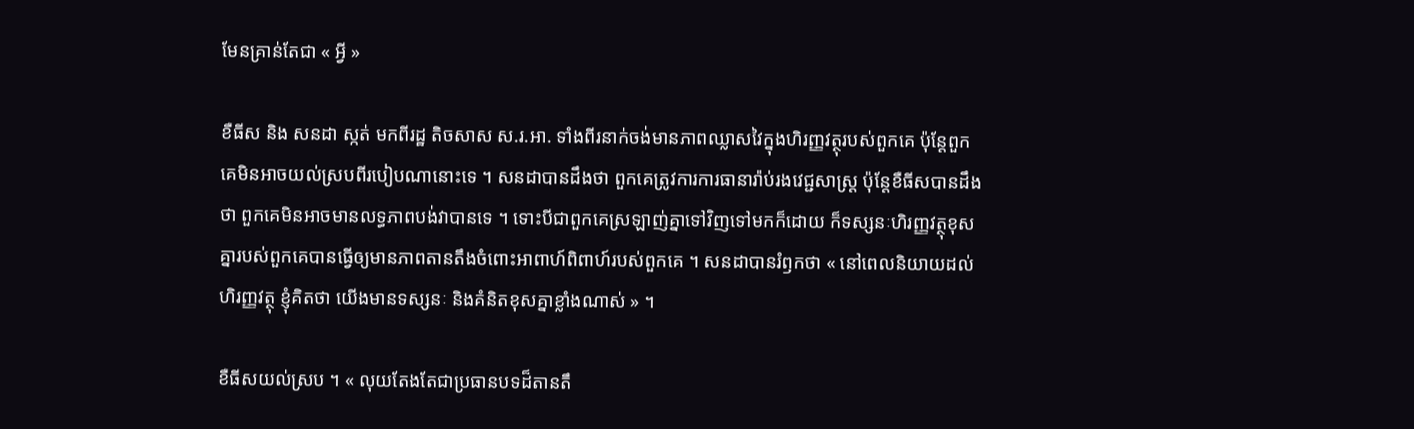មែនគ្រាន់តែជា « អ្វី »

ខឺធីស និង សនដា ស្កត់ មកពីរដ្ឋ តិចសាស ស.រ.អា. ទាំងពីរនាក់ចង់មានភាពឈ្លាសវៃក្នុងហិរញ្ញវត្ថុរបស់ពួកគេ ប៉ុន្តែពួកគេមិនអាចយល់ស្របពីរបៀបណានោះទេ ។ សនដាបានដឹងថា ពួកគេត្រូវការការធានារ៉ាប់រងវេជ្ជសាស្ត្រ ប៉ុន្តែខឺធីសបានដឹងថា ពួកគេមិនអាចមានលទ្ធភាពបង់វាបានទេ ។ ទោះបីជាពួកគេស្រឡាញ់គ្នាទៅវិញទៅមកក៏ដោយ ក៏ទស្សនៈហិរញ្ញវត្ថុខុសគ្នារបស់ពួកគេបានធ្វើឲ្យមានភាពតានតឹងចំពោះអាពាហ៍ពិពាហ៍របស់ពួកគេ ។ សនដាបានរំឭកថា « នៅពេលនិយាយដល់ហិរញ្ញវត្ថុ ខ្ញុំគិតថា យើងមានទស្សនៈ និងគំនិតខុសគ្នាខ្លាំងណាស់ » ។

ខឺធីសយល់ស្រប ។ « លុយតែងតែជាប្រធានបទដ៏តានតឹ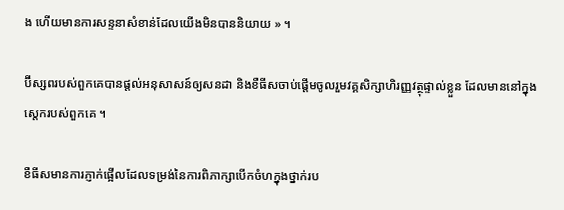ង ហើយមានការសន្ទនាសំខាន់ដែលយើងមិនបាននិយាយ » ។

ប៊ីស្សពរបស់ពួកគេបានផ្តល់អនុសាសន៍ឲ្យសនដា និងខឺធីសចាប់ផ្តើមចូលរួមវគ្គសិក្សាហិរញ្ញវត្ថុផ្ទាល់ខ្លួន ដែលមាននៅក្នុងស្តេករបស់ពួកគេ ។

ខឺធីសមានការភ្ញាក់ផ្អើលដែលទម្រង់នៃការពិភាក្សាបើកចំហក្នុងថ្នាក់រប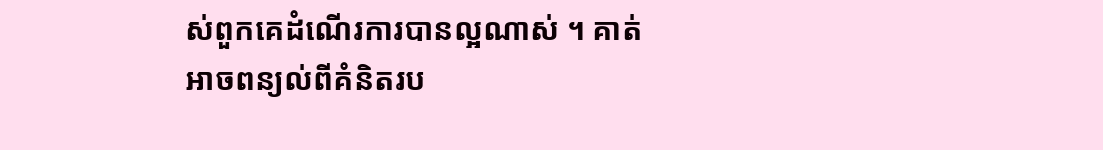ស់ពួកគេដំណើរការបានល្អណាស់ ។ គាត់អាចពន្យល់ពីគំនិតរប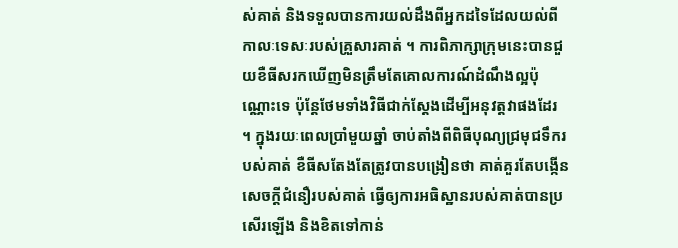ស់គាត់ និងទទួលបានការយល់ដឹងពីអ្នកដទៃដែលយល់ពីកាលៈទេសៈរបស់គ្រួសារគាត់ ។ ការពិភាក្សាក្រុមនេះបានជួយខឺធីសរកឃើញមិនត្រឹមតែគោលការណ៍ដំណឹងល្អប៉ុណ្ណោះទេ ប៉ុន្តែថែមទាំងវិធីជាក់ស្តែងដើម្បីអនុវត្តវាផងដែរ ។ ក្នុងរយៈពេលប្រាំមួយឆ្នាំ ចាប់តាំងពីពិធីបុណ្យជ្រមុជទឹករបស់គាត់ ខឺធីសតែងតែត្រូវបានបង្រៀនថា គាត់គួរតែបង្កើនសេចក្ដីជំនឿរបស់គាត់ ធ្វើឲ្យការអធិស្ឋានរបស់គាត់បានប្រសើរឡើង និងខិតទៅកាន់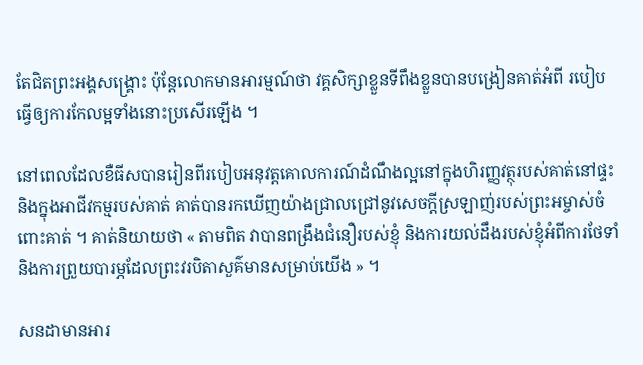តែជិតព្រះអង្គសង្រ្គោះ ប៉ុន្តែលោកមានអារម្មណ៍ថា វគ្គសិក្សាខ្លួនទីពឹងខ្លួនបានបង្រៀនគាត់អំពី របៀប ធ្វើឲ្យការកែលម្អទាំងនោះប្រសើរឡើង ។

នៅពេលដែលខឺធីសបានរៀនពីរបៀបអនុវត្តគោលការណ៍ដំណឹងល្អនៅក្នុងហិរញ្ញវត្ថុរបស់គាត់នៅផ្ទះ និងក្នុងអាជីវកម្មរបស់គាត់ គាត់បានរកឃើញយ៉ាងជ្រាលជ្រៅនូវសេចក្ដីស្រឡាញ់របស់ព្រះអម្ចាស់ចំពោះគាត់ ។ គាត់និយាយថា « តាមពិត វាបានពង្រឹងជំនឿរបស់ខ្ញុំ និងការយល់ដឹងរបស់ខ្ញុំអំពីការថែទាំ និងការព្រួយបារម្ភដែលព្រះវរបិតាសួគ៌មានសម្រាប់យើង » ។

សនដាមានអារ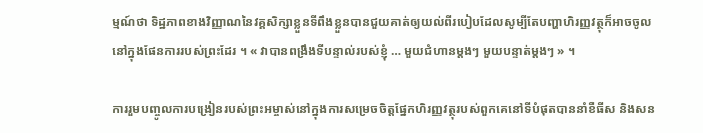ម្មណ៍ថា ទិដ្ឋភាពខាងវិញ្ញាណនៃវគ្គសិក្សាខ្លួនទីពឹងខ្លួនបានជួយគាត់ឲ្យយល់ពីរបៀបដែលសូម្បីតែបញ្ហាហិរញ្ញវត្ថុក៏អាចចូលនៅក្នុងផែនការរបស់ព្រះដែរ ។ « វាបានពង្រឹងទីបន្ទាល់របស់ខ្ញុំ … មួយជំហានម្ដងៗ មួយបន្ទាត់ម្ដងៗ » ។

ការរួមបញ្ចូលការបង្រៀនរបស់ព្រះអម្ចាស់នៅក្នុងការសម្រេចចិត្តផ្នែកហិរញ្ញវត្ថុរបស់ពួកគេនៅទីបំផុតបាននាំខឺធីស និងសន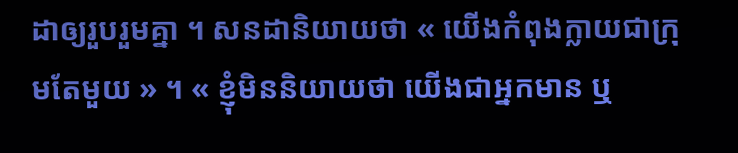ដាឲ្យរួបរួមគ្នា ។ សនដានិយាយថា « យើងកំពុងក្លាយជាក្រុមតែមួយ » ។ « ខ្ញុំមិននិយាយថា យើងជាអ្នកមាន ឬ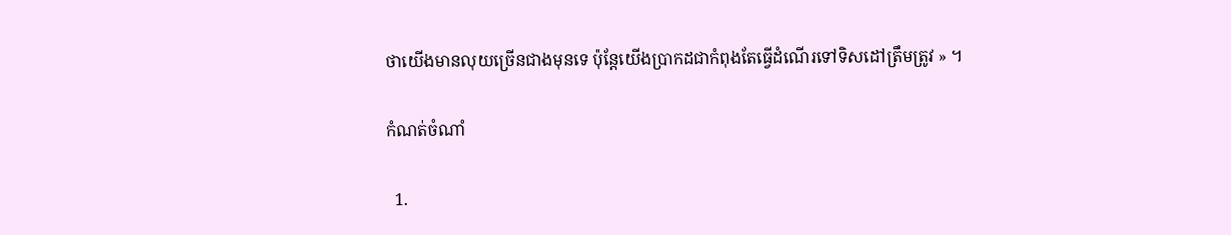ថាយើងមានលុយច្រើនជាងមុនទេ ប៉ុន្តែយើងប្រាកដជាកំពុងតែធ្វើដំណើរទៅទិសដៅត្រឹមត្រូវ » ។

កំណត់ចំណាំ

  1.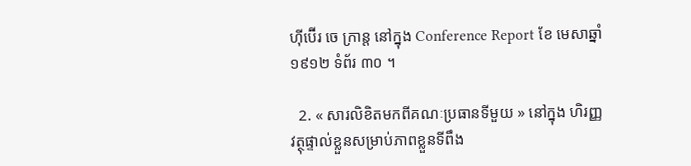ហ៊ីប៊ើរ ចេ ក្រាន្ត នៅក្នុង Conference Report ខែ មេសាឆ្នាំ ១៩១២ ទំព័រ ៣០ ។

  2. « សារលិខិតមកពីគណៈប្រធានទីមួយ » នៅក្នុង ហិរញ្ញវត្ថុផ្ទាល់ខ្លួនសម្រាប់ភាពខ្លួនទីពឹង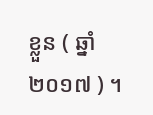ខ្លួន ( ឆ្នាំ ២០១៧ ) ។